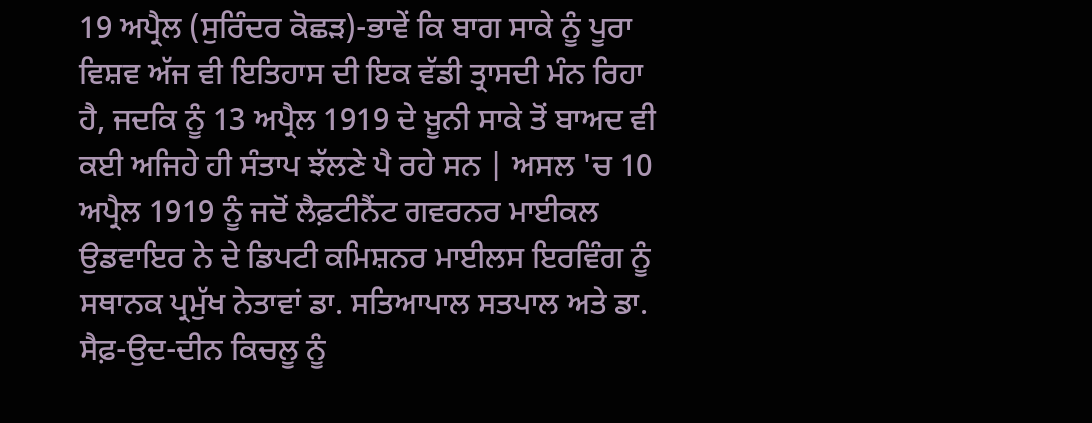19 ਅਪ੍ਰੈਲ (ਸੁਰਿੰਦਰ ਕੋਛੜ)-ਭਾਵੇਂ ਕਿ ਬਾਗ ਸਾਕੇ ਨੂੰ ਪੂਰਾ ਵਿਸ਼ਵ ਅੱਜ ਵੀ ਇਤਿਹਾਸ ਦੀ ਇਕ ਵੱਡੀ ਤ੍ਰਾਸਦੀ ਮੰਨ ਰਿਹਾ ਹੈ, ਜਦਕਿ ਨੂੰ 13 ਅਪ੍ਰੈਲ 1919 ਦੇ ਖ਼ੂਨੀ ਸਾਕੇ ਤੋਂ ਬਾਅਦ ਵੀ ਕਈ ਅਜਿਹੇ ਹੀ ਸੰਤਾਪ ਝੱਲਣੇ ਪੈ ਰਹੇ ਸਨ | ਅਸਲ 'ਚ 10 ਅਪ੍ਰੈਲ 1919 ਨੂੰ ਜਦੋਂ ਲੈਫ਼ਟੀਨੈਂਟ ਗਵਰਨਰ ਮਾਈਕਲ ਉਡਵਾਇਰ ਨੇ ਦੇ ਡਿਪਟੀ ਕਮਿਸ਼ਨਰ ਮਾਈਲਸ ਇਰਵਿੰਗ ਨੂੰ ਸਥਾਨਕ ਪ੍ਰਮੁੱਖ ਨੇਤਾਵਾਂ ਡਾ. ਸਤਿਆਪਾਲ ਸਤਪਾਲ ਅਤੇ ਡਾ. ਸੈਫ਼-ਉਦ-ਦੀਨ ਕਿਚਲੂ ਨੂੰ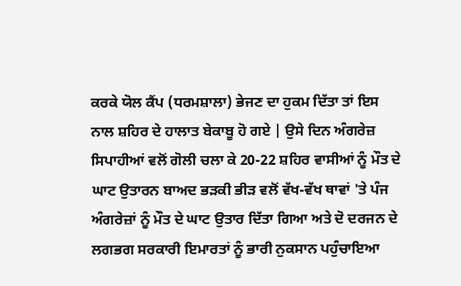ਕਰਕੇ ਯੋਲ ਕੈਂਪ (ਧਰਮਸ਼ਾਲਾ) ਭੇਜਣ ਦਾ ਹੁਕਮ ਦਿੱਤਾ ਤਾਂ ਇਸ ਨਾਲ ਸ਼ਹਿਰ ਦੇ ਹਾਲਾਤ ਬੇਕਾਬੂ ਹੋ ਗਏ | ਉਸੇ ਦਿਨ ਅੰਗਰੇਜ਼ ਸਿਪਾਹੀਆਂ ਵਲੋਂ ਗੋਲੀ ਚਲਾ ਕੇ 20-22 ਸ਼ਹਿਰ ਵਾਸੀਆਂ ਨੂੰ ਮੌਤ ਦੇ ਘਾਟ ਉਤਾਰਨ ਬਾਅਦ ਭੜਕੀ ਭੀੜ ਵਲੋਂ ਵੱਖ-ਵੱਖ ਥਾਵਾਂ 'ਤੇ ਪੰਜ ਅੰਗਰੇਜ਼ਾਂ ਨੂੰ ਮੌਤ ਦੇ ਘਾਟ ਉਤਾਰ ਦਿੱਤਾ ਗਿਆ ਅਤੇ ਦੋ ਦਰਜਨ ਦੇ ਲਗਭਗ ਸਰਕਾਰੀ ਇਮਾਰਤਾਂ ਨੂੰ ਭਾਰੀ ਨੁਕਸਾਨ ਪਹੁੰਚਾਇਆ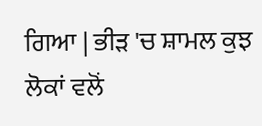ਗਿਆ | ਭੀੜ 'ਚ ਸ਼ਾਮਲ ਕੁਝ ਲੋਕਾਂ ਵਲੋਂ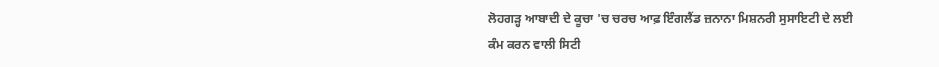ਲੋਹਗੜ੍ਹ ਆਬਾਦੀ ਦੇ ਕੂਚਾ 'ਚ ਚਰਚ ਆਫ਼ ਇੰਗਲੈਂਡ ਜ਼ਨਾਨਾ ਮਿਸ਼ਨਰੀ ਸੁਸਾਇਟੀ ਦੇ ਲਈ ਕੰਮ ਕਰਨ ਵਾਲੀ ਸਿਟੀ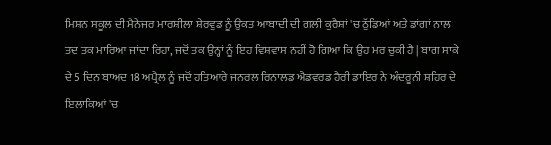ਮਿਸ਼ਨ ਸਕੂਲ ਦੀ ਮੈਨੇਜਰ ਮਾਰਸ਼ੀਲਾ ਸ਼ੇਰਵੁਡ ਨੂੰ ਉਕਤ ਆਬਾਦੀ ਦੀ ਗਲੀ ਕੁਰੈਸ਼ਾਂ 'ਚ ਠੁੱਡਿਆਂ ਅਤੇ ਡਾਂਗਾਂ ਨਾਲ ਤਦ ਤਕ ਮਾਰਿਆ ਜਾਂਦਾ ਰਿਹਾ, ਜਦੋਂ ਤਕ ਉਨ੍ਹਾਂ ਨੂੰ ਇਹ ਵਿਸ਼ਵਾਸ ਨਹੀਂ ਹੋ ਗਿਆ ਕਿ ਉਹ ਮਰ ਚੁਕੀ ਹੈ | ਬਾਗ ਸਾਕੇ ਦੇ 5 ਦਿਨ ਬਾਅਦ 18 ਅਪ੍ਰੈਲ ਨੂੰ ਜਦੋਂ ਹਤਿਆਰੇ ਜਨਰਲ ਰਿਨਾਲਡ ਐਡਵਰਡ ਹੈਰੀ ਡਾਇਰ ਨੇ ਅੰਦਰੂਨੀ ਸ਼ਹਿਰ ਦੇ ਇਲਾਕਿਆਂ 'ਚ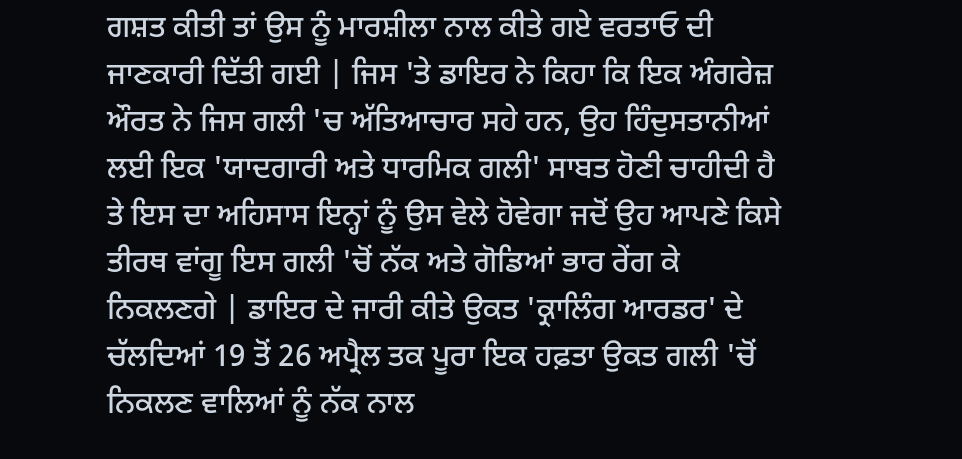ਗਸ਼ਤ ਕੀਤੀ ਤਾਂ ਉਸ ਨੂੰ ਮਾਰਸ਼ੀਲਾ ਨਾਲ ਕੀਤੇ ਗਏ ਵਰਤਾਓ ਦੀ ਜਾਣਕਾਰੀ ਦਿੱਤੀ ਗਈ | ਜਿਸ 'ਤੇ ਡਾਇਰ ਨੇ ਕਿਹਾ ਕਿ ਇਕ ਅੰਗਰੇਜ਼ ਔਰਤ ਨੇ ਜਿਸ ਗਲੀ 'ਚ ਅੱਤਿਆਚਾਰ ਸਹੇ ਹਨ, ਉਹ ਹਿੰਦੁਸਤਾਨੀਆਂ ਲਈ ਇਕ 'ਯਾਦਗਾਰੀ ਅਤੇ ਧਾਰਮਿਕ ਗਲੀ' ਸਾਬਤ ਹੋਣੀ ਚਾਹੀਦੀ ਹੈ ਤੇ ਇਸ ਦਾ ਅਹਿਸਾਸ ਇਨ੍ਹਾਂ ਨੂੰ ਉਸ ਵੇਲੇ ਹੋਵੇਗਾ ਜਦੋਂ ਉਹ ਆਪਣੇ ਕਿਸੇ ਤੀਰਥ ਵਾਂਗੂ ਇਸ ਗਲੀ 'ਚੋਂ ਨੱਕ ਅਤੇ ਗੋਡਿਆਂ ਭਾਰ ਰੇਂਗ ਕੇ ਨਿਕਲਣਗੇ | ਡਾਇਰ ਦੇ ਜਾਰੀ ਕੀਤੇ ਉਕਤ 'ਕ੍ਰਾਲਿੰਗ ਆਰਡਰ' ਦੇ ਚੱਲਦਿਆਂ 19 ਤੋਂ 26 ਅਪ੍ਰੈਲ ਤਕ ਪੂਰਾ ਇਕ ਹਫ਼ਤਾ ਉਕਤ ਗਲੀ 'ਚੋਂ ਨਿਕਲਣ ਵਾਲਿਆਂ ਨੂੰ ਨੱਕ ਨਾਲ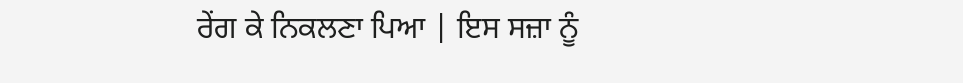ਰੇਂਗ ਕੇ ਨਿਕਲਣਾ ਪਿਆ | ਇਸ ਸਜ਼ਾ ਨੂੰ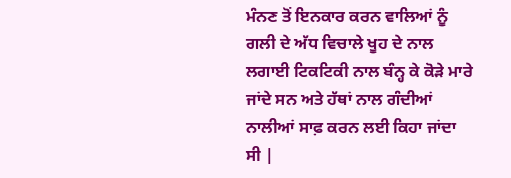ਮੰਨਣ ਤੋਂ ਇਨਕਾਰ ਕਰਨ ਵਾਲਿਆਂ ਨੂੰ ਗਲੀ ਦੇ ਅੱਧ ਵਿਚਾਲੇ ਖੂਹ ਦੇ ਨਾਲ ਲਗਾਈ ਟਿਕਟਿਕੀ ਨਾਲ ਬੰਨ੍ਹ ਕੇ ਕੋੜੇ ਮਾਰੇ ਜਾਂਦੇ ਸਨ ਅਤੇ ਹੱਥਾਂ ਨਾਲ ਗੰਦੀਆਂ ਨਾਲੀਆਂ ਸਾਫ਼ ਕਰਨ ਲਈ ਕਿਹਾ ਜਾਂਦਾ ਸੀ |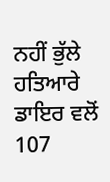ਨਹੀਂ ਭੁੱਲੇ ਹਤਿਆਰੇ ਡਾਇਰ ਵਲੋਂ 107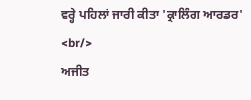ਵਰ੍ਹੇ ਪਹਿਲਾਂ ਜਾਰੀ ਕੀਤਾ 'ਕ੍ਰਾਲਿੰਗ ਆਰਡਰ' <br/>
ਅਜੀਤ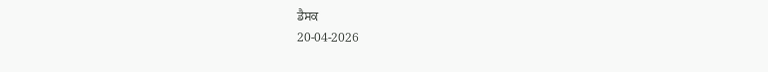ਡੈਸਕ
20-04-2026